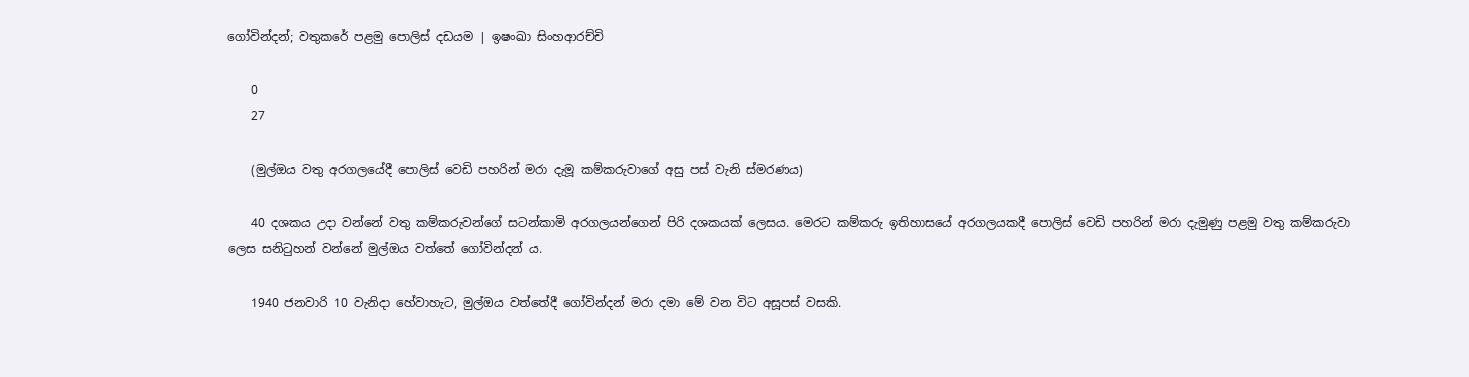ගෝවින්දන්; වතුකරේ පළමු පොලිස් දඩයම | ඉෂංඛා සිංහආරච්චි

    0
    27

    (මුල්ඔය වතු අරගලයේදී පොලිස් වෙඩි පහරින් මරා දැමූ කම්කරුවාගේ අසු පස් වැනි ස්මරණය)

    40 දශකය උදා වන්නේ වතු කම්කරුවන්ගේ සටන්කාමි අරගලයන්ගෙන් පිරි දශකයක් ලෙසය. මෙරට කම්කරු ඉතිහාසයේ අරගලයකදී පොලිස් වෙඩි පහරින් මරා දැමුණු පළමු වතු කම්කරුවා ලෙස සනිටුහන් වන්නේ මුල්ඔය වත්තේ ගෝවින්දන් ය.

    1940 ජනවාරි 10 වැනිදා හේවාහැට, මුල්ඔය වත්තේදී ගෝවින්දන් මරා දමා මේ වන විට අසූපස් වසකි.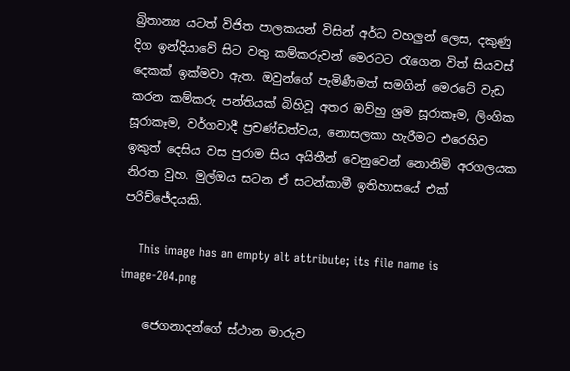බ්‍රිතාන්‍ය යටත් විජිත පාලකයන් විසින් අර්ධ වහලුන් ලෙස, දකුණු දිග ඉන්දියාවේ සිට වතු කම්කරුවන් මෙරටට රැගෙන විත් සියවස් දෙකක් ඉක්මවා ඇත. ඔවුන්ගේ පැමිණීමත් සමගින් මෙරටේ වැඩ කරන කම්කරු පන්තියක් බිහිවූ අතර ඔව්හු ශ්‍රම සූරාකෑම, ලිංගික සූරාකෑම, වර්ගවාදී ප්‍රචණ්ඩත්වය, නොසලකා හැරීමට එරෙහිව ඉකුත් දෙසිය වස පුරාම සිය අයිතීන් වෙනුවෙන් නොනිමි අරගලයක නිරත වුහ. මුල්ඔය සටන ඒ සටන්කාමී ඉතිහාසයේ එක් පරිච්ජේදයකි.

    This image has an empty alt attribute; its file name is image-204.png

    ජෙගනාදන්ගේ ස්ථාන මාරුව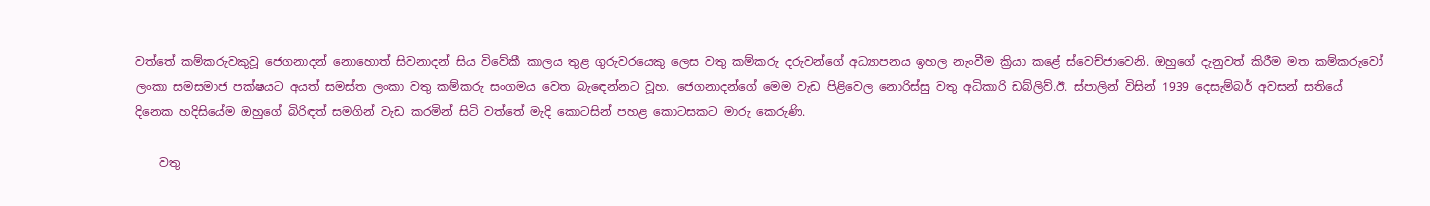වත්තේ කම්කරුවකුවූ ජෙගනාදන් නොහොත් සිවනාදන් සිය විවේකී කාලය තුළ ගුරුවරයෙකු ලෙස වතු කම්කරු දරුවන්ගේ අධ්‍යාපනය ඉහල නැංවීම ක්‍රියා කළේ ස්වෙච්ජාවෙනි. ඔහුගේ දැනුවත් කිරීම මත කම්කරුවෝ ලංකා සමසමාජ පක්ෂයට අයත් සමස්ත ලංකා වතු කම්කරු සංගමය වෙත බැඳෙන්නට වූහ. ජෙගනාදන්ගේ මෙම වැඩ පිළිවෙල නොරිස්සු වතු අධිකාරි ඩබ්ලිව්.ඊ. ස්පාලින් විසින් 1939 දෙසැම්බර් අවසන් සතියේ දිනෙක හදිසියේම ඔහුගේ බිරිඳත් සමගින් වැඩ කරමින් සිටි වත්තේ මැදි කොටසින් පහළ කොටසකට මාරු කෙරුණි.

    වතු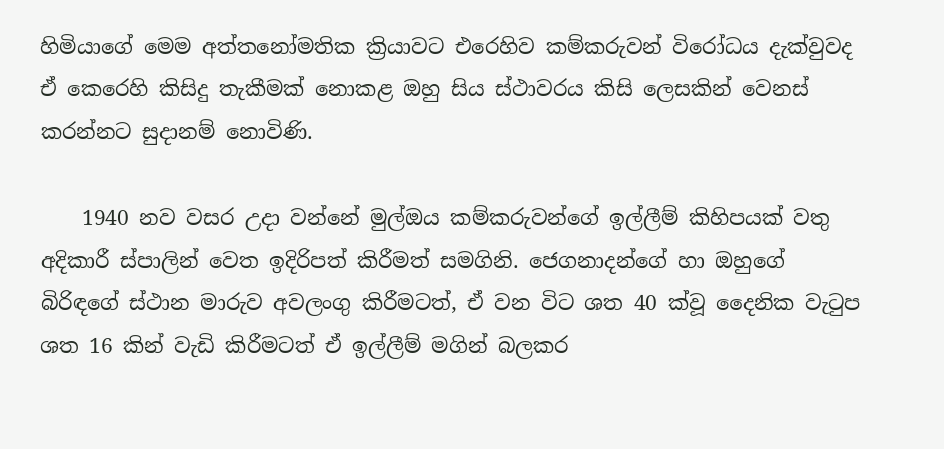හිමියාගේ මෙම අත්තනෝමතික ක්‍රියාවට එරෙහිව කම්කරුවන් විරෝධය දැක්වුවද ඒ කෙරෙහි කිසිදු තැකීමක් නොකළ ඔහු සිය ස්ථාවරය කිසි ලෙසකින් වෙනස් කරන්නට සුදානම් නොවිණි.

    1940 නව වසර උදා වන්නේ මුල්ඔය කම්කරුවන්ගේ ඉල්ලීම් කිහිපයක් වතු අදිකාරී ස්පාලින් වෙත ඉදිරිපත් කිරීමත් සමගිනි. ජෙගනාදන්ගේ හා ඔහුගේ බිරිඳගේ ස්ථාන මාරුව අවලංගු කිරීමටත්, ඒ වන විට ශත 40 ක්වූ දෛනික වැටුප ශත 16 කින් වැඩි කිරීමටත් ඒ ඉල්ලීම් මගින් බලකර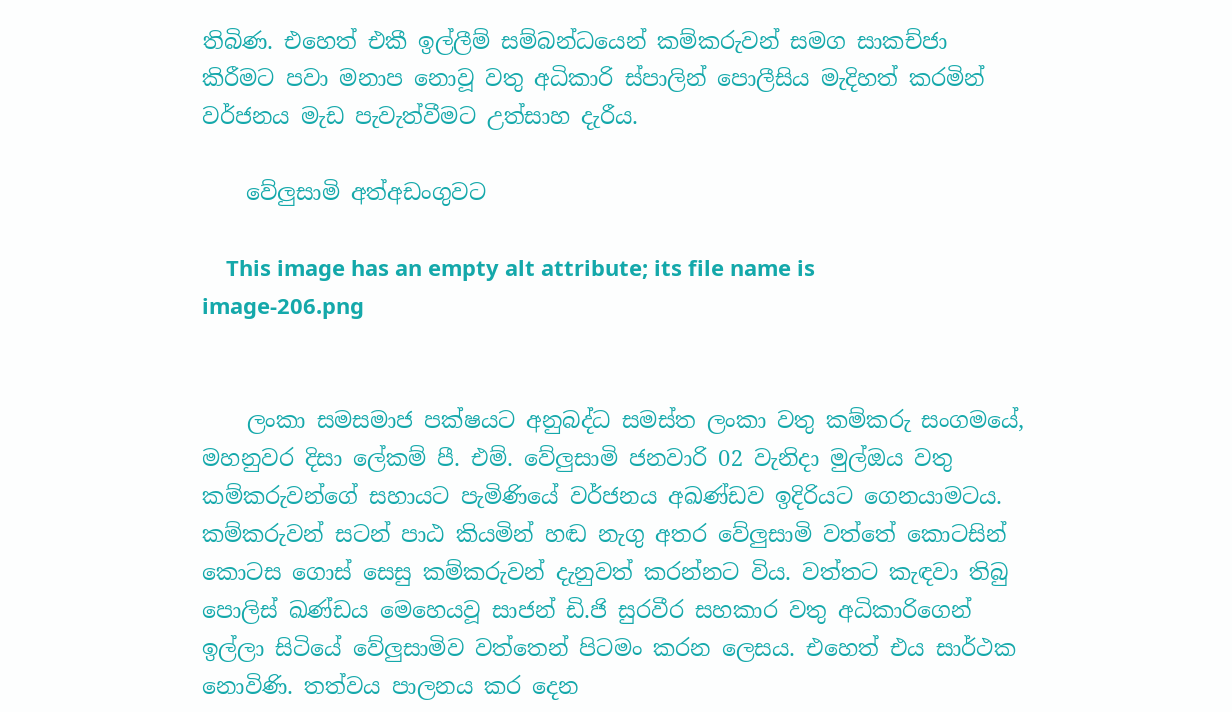තිබිණ. එහෙත් එකී ඉල්ලීම් සම්බන්ධයෙන් කම්කරුවන් සමග සාකච්ජා කිරීමට පවා මනාප නොවූ වතු අධිකාරි ස්පාලින් පොලීසිය මැදිහත් කරමින් වර්ජනය මැඩ පැවැත්වීමට උත්සාහ දැරීය.

    වේලුසාමි අත්අඩංගුවට

    This image has an empty alt attribute; its file name is image-206.png


    ලංකා සමසමාජ පක්ෂයට අනුබද්ධ සමස්ත ලංකා වතු කම්කරු සංගමයේ, මහනුවර දිසා ලේකම් පී. එම්. වේලුසාමි ජනවාරි 02 වැනිදා මුල්ඔය වතු කම්කරුවන්ගේ සහායට පැමිණියේ වර්ජනය අඛණ්ඩව ඉදිරියට ගෙනයාමටය. කම්කරුවන් සටන් පාඨ කියමින් හඬ නැගු අතර වේලුසාමි වත්තේ කොටසින් කොටස ගොස් සෙසු කම්කරුවන් දැනුවත් කරන්නට විය. වත්තට කැඳවා තිබු පොලිස් ඛණ්ඩය මෙහෙයවූ සාජන් ඩි.ජි සුරවීර සහකාර වතු අධිකාරිගෙන් ඉල්ලා සිටියේ වේලුසාමිව වත්තෙන් පිටමං කරන ලෙසය. එහෙත් එය සාර්ථක නොවිණි. තත්වය පාලනය කර දෙන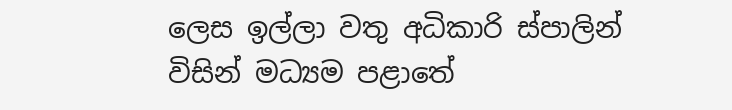ලෙස ඉල්ලා වතු අධිකාරි ස්පාලින් විසින් මධ්‍යම පළාතේ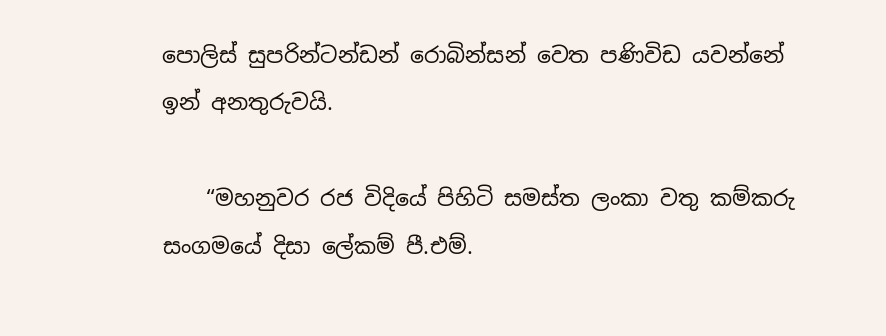පොලිස් සුපරින්ටන්ඩන් රොබින්සන් වෙත පණිවිඩ යවන්නේ ඉන් අනතුරුවයි.

    “මහනුවර රජ විදියේ පිහිටි සමස්ත ලංකා වතු කම්කරු සංගමයේ දිසා ලේකම් පී.එම්.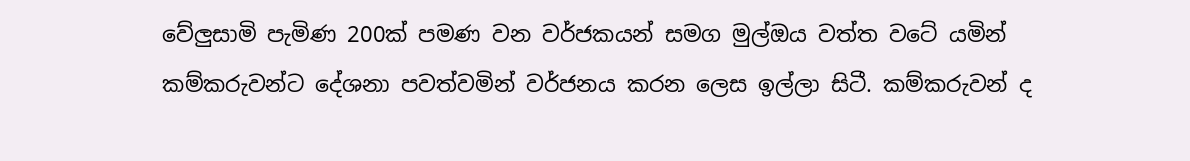වේලුසාමි පැමිණ 200ක් පමණ වන වර්ජකයන් සමග මුල්ඔය වත්ත වටේ යමින් කම්කරුවන්ට දේශනා පවත්වමින් වර්ජනය කරන ලෙස ඉල්ලා සිටී. කම්කරුවන් ද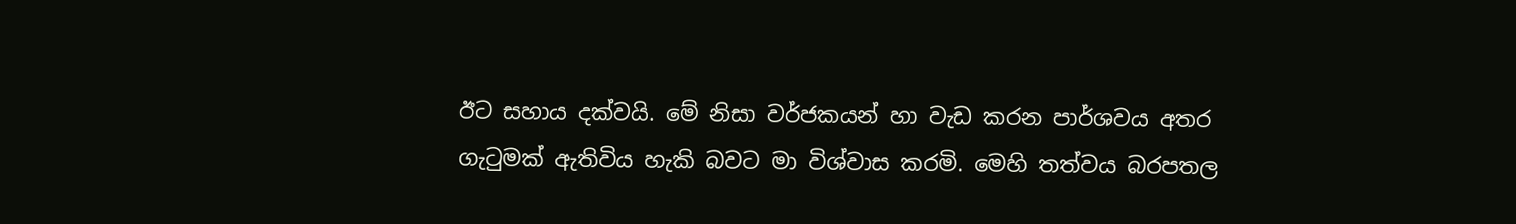ඊට සහාය දක්වයි. මේ නිසා වර්ජකයන් හා වැඩ කරන පාර්ශවය අතර ගැටුමක් ඇතිවිය හැකි බවට මා විශ්වාස කරමි. මෙහි තත්වය බරපතල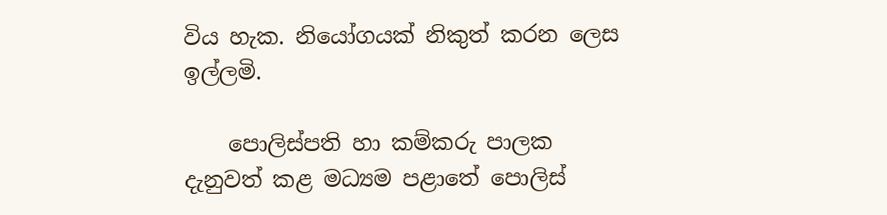විය හැක. නියෝගයක් නිකුත් කරන ලෙස ඉල්ලමි.

    පොලිස්පති හා කම්කරු පාලක දැනුවත් කළ මධ්‍යම පළාතේ පොලිස්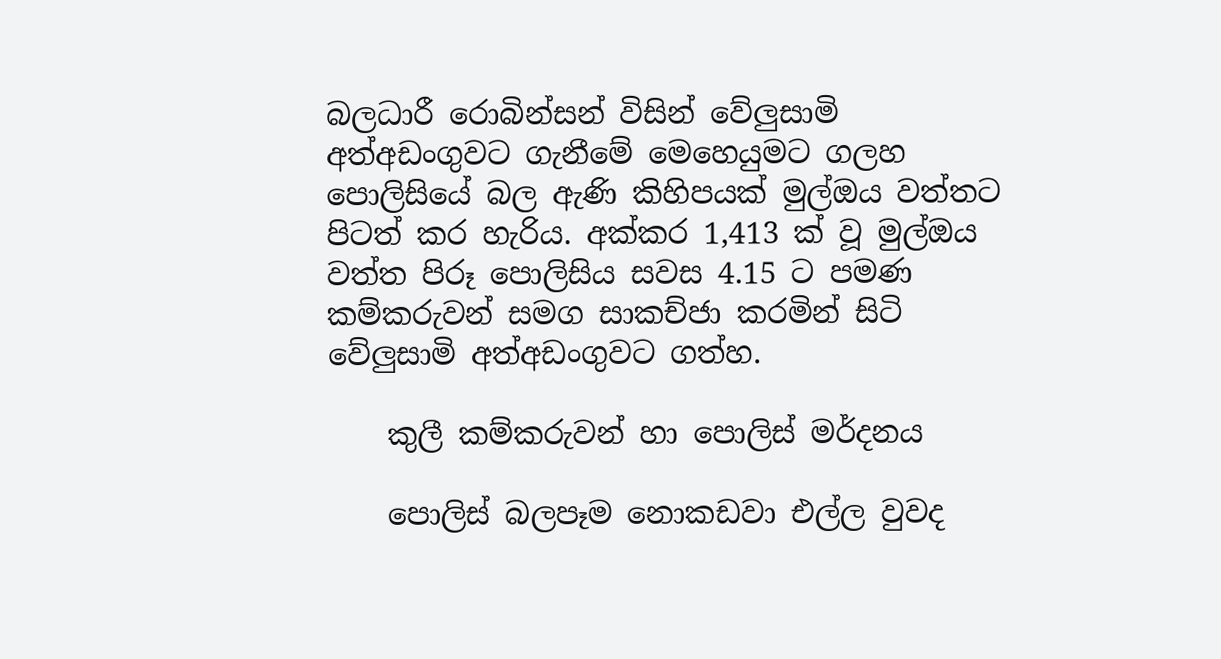බලධාරී රොබින්සන් විසින් වේලුසාමි අත්අඩංගුවට ගැනීමේ මෙහෙයුමට ගලහ පොලිසියේ බල ඇණි කිහිපයක් මුල්ඔය වත්තට පිටත් කර හැරිය. අක්කර 1,413 ක් වූ මුල්ඔය වත්ත පිරූ පොලිසිය සවස 4.15 ට පමණ කම්කරුවන් සමග සාකච්ජා කරමින් සිටි වේලුසාමි අත්අඩංගුවට ගත්හ.

    කුලී කම්කරුවන් හා පොලිස් මර්දනය

    පොලිස් බලපෑම නොකඩවා එල්ල වුවද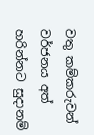වතු කම්කරුවන් වර්ජනය අත් හරින්නට සුදානම්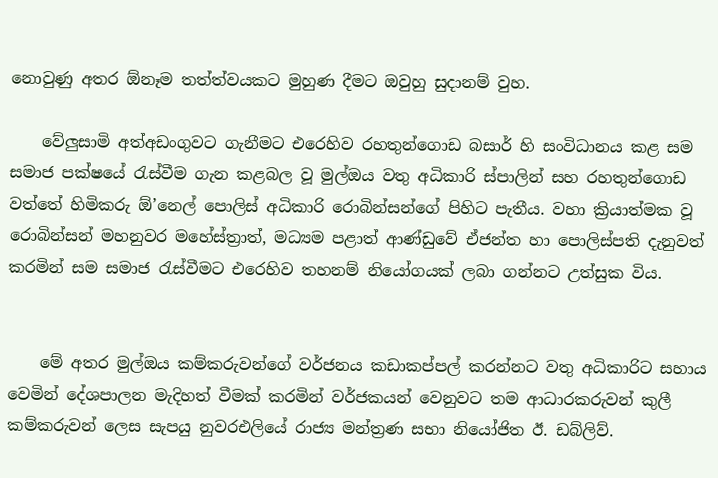නොවුණු අතර ඕනෑම තත්ත්වයකට මුහුණ දීමට ඔවුහු සුදානම් වුහ.

    වේලුසාමි අත්අඩංගුවට ගැනීමට එරෙහිව රහතුන්ගොඩ බසාර් හි සංවිධානය කළ සම සමාජ පක්ෂයේ රැස්වීම ගැන කළබල වූ මුල්ඔය වතු අධිකාරි ස්පාලින් සහ රහතුන්ගොඩ වත්තේ හිමිකරු ඕ’නෙල් පොලිස් අධිකාරි රොබින්සන්ගේ පිහිට පැතීය. වහා ක්‍රියාත්මක වූ රොබින්සන් මහනුවර මහේස්ත්‍රාත්, මධ්‍යම පළාත් ආණ්ඩුවේ ඒජන්ත හා පොලිස්පති දැනුවත් කරමින් සම සමාජ රැස්වීමට එරෙහිව තහනම් නියෝගයක් ලබා ගන්නට උත්සුක විය.


    මේ අතර මුල්ඔය කම්කරුවන්ගේ වර්ජනය කඩාකප්පල් කරන්නට වතු අධිකාරිට සහාය වෙමින් දේශපාලන මැදිහත් වීමක් කරමින් වර්ජකයන් වෙනුවට තම ආධාරකරුවන් කුලී කම්කරුවන් ලෙස සැපයු නුවරඑලියේ රාජ්‍ය මන්ත්‍රණ සභා නියෝජිත ඊ. ඩබ්ලිව්.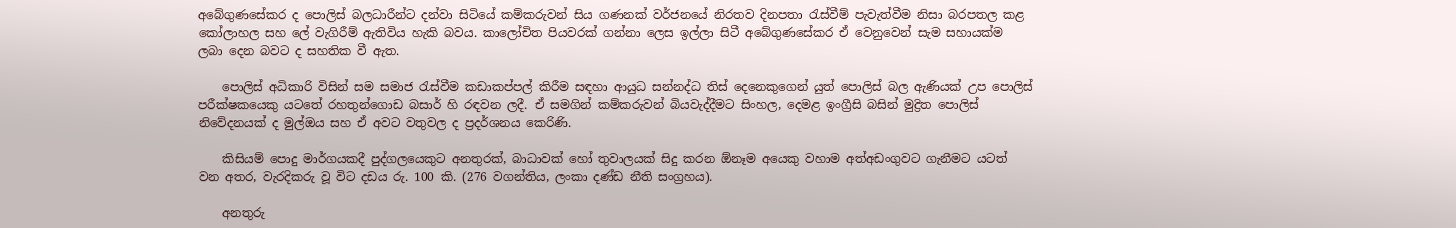අබේගුණසේකර ද පොලිස් බලධාරීන්ට දන්වා සිටියේ කම්කරුවන් සිය ගණනක් වර්ජනයේ නිරතව දිනපතා රැස්වීම් පැවැත්වීම නිසා බරපතල කළ කෝලාහල සහ ලේ වැගිරීම් ඇතිවිය හැකි බවය. කාලෝචිත පියවරක් ගන්නා ලෙස ඉල්ලා සිටී අබේගුණසේකර ඒ වෙනුවෙන් සැම සහායක්ම ලබා දෙන බවට ද සහතික වී ඇත.

    පොලිස් අධිකාරි විසින් සම සමාජ රැස්වීම කඩාකප්පල් කිරීම සඳහා ආයුධ සන්නද්ධ තිස් දෙනෙකුගෙන් යුත් පොලිස් බල ඇණියක් උප පොලිස් පරීක්ෂකයෙකු යටතේ රහතුන්ගොඩ බසාර් හි රඳවන ලදී. ඒ සමගින් කම්කරුවන් බියවැද්දීමට සිංහල, දෙමළ ඉංග්‍රීසි බසින් මුද්‍රිත පොලිස් නිවේදනයක් ද මුල්ඔය සහ ඒ අවට වතුවල ද ප්‍රදර්ශනය කෙරිණි.

    කිසියම් පොදු මාර්ගයකදී පුද්ගලයෙකුට අනතුරක්, බාධාවක් හෝ තුවාලයක් සිදු කරන ඕනෑම අයෙකු වහාම අත්අඩංගුවට ගැනීමට යටත් වන අතර, වැරදිකරු වූ විට දඩය රු. 100 කි. (276 වගන්තිය, ලංකා දණ්ඩ නීති සංග්‍රහය).

    අනතුරු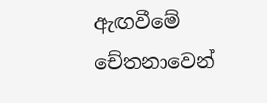ඇඟවීමේ චේතනාවෙන්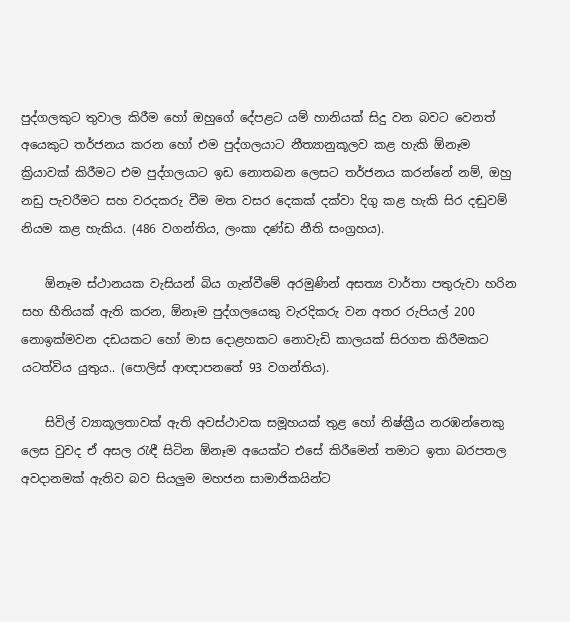පුද්ගලකුට තුවාල කිරීම හෝ ඔහුගේ දේපළට යම් හානියක් සිදු වන බවට වෙනත් අයෙකුට තර්ජනය කරන හෝ එම පුද්ගලයාට නීත්‍යානුකූලව කළ හැකි ඕනෑම ක්‍රියාවක් කිරීමට එම පුද්ගලයාට ඉඩ නොතබන ලෙසට තර්ජනය කරන්නේ නම්, ඔහු නඩු පැවරීමට සහ වරදකරු වීම මත වසර දෙකක් දක්වා දිගු කළ හැකි සිර දඬුවම් නියම කළ හැකිය. (486 වගන්තිය, ලංකා දණ්ඩ නීති සංග්‍රහය).

    ඕනෑම ස්ථානයක වැසියන් බිය ගැන්වීමේ අරමුණින් අසත්‍ය වාර්තා පතුරුවා හරින සහ භීතියක් ඇති කරන, ඕනෑම පුද්ගලයෙකු වැරදිකරු වන අතර රුපියල් 200 නොඉක්මවන දඩයකට හෝ මාස දොළහකට නොවැඩි කාලයක් සිරගත කිරීමකට යටත්විය යුතුය.. (පොලිස් ආඥාපනතේ 93 වගන්තිය).

    සිවිල් ව්‍යාකූලතාවක් ඇති අවස්ථාවක සමූහයක් තුළ හෝ නිෂ්ක්‍රීය නරඹන්නෙකු ලෙස වුවද ඒ අසල රැඳී සිටින ඕනෑම අයෙක්ට එසේ කිරීමෙන් තමාට ඉතා බරපතල අවදානමක් ඇතිව බව සියලුම මහජන සාමාජිකයින්ට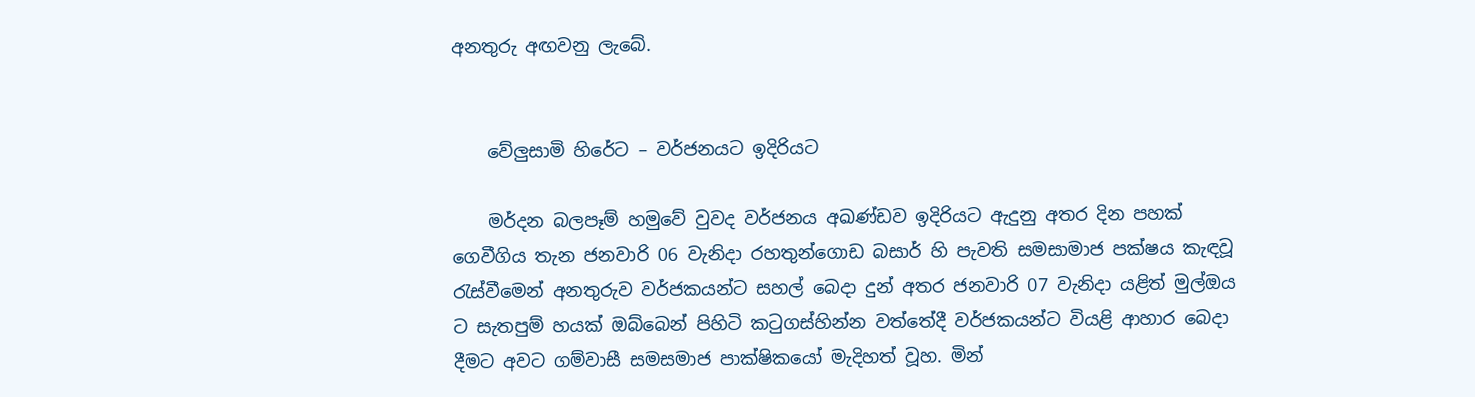අනතුරු අඟවනු ලැබේ.


    වේලුසාමි හිරේට – වර්ජනයට ඉදිරියට

    මර්දන බලපෑම් හමුවේ වුවද වර්ජනය අඛණ්ඩව ඉදිරියට ඇදුනු අතර දින පහක් ගෙවීගිය තැන ජනවාරි 06 වැනිදා රහතුන්ගොඩ බසාර් හි පැවති සමසාමාජ පක්ෂය කැඳවූ රැස්වීමෙන් අනතුරුව වර්ජකයන්ට සහල් බෙදා දුන් අතර ජනවාරි 07 වැනිදා යළිත් මුල්ඔය ට සැතපුම් හයක් ඔබ්බෙන් පිහිටි කටුගස්හින්න වත්තේදී වර්ජකයන්ට වියළි ආහාර බෙදා දීමට අවට ගම්වාසී සමසමාජ පාක්ෂිකයෝ මැදිහත් වූහ. මින්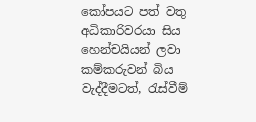කෝපයට පත් වතු අධිකාරිවරයා සිය හෙන්චයියන් ලවා කම්කරුවන් බිය වැද්දීමටත්, රැස්වීම්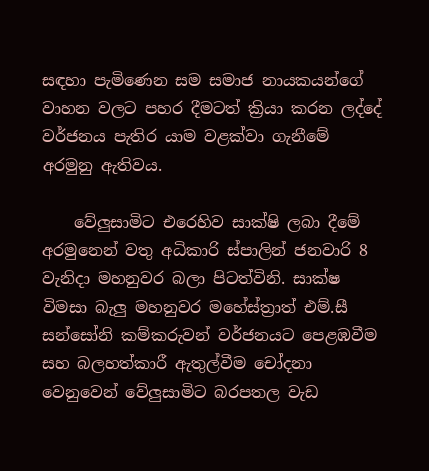සඳහා පැමිණෙන සම සමාජ නායකයන්ගේ වාහන වලට පහර දීමටත් ක්‍රියා කරන ලද්දේ වර්ජනය පැතිර යාම වළක්වා ගැනීමේ අරමුනු ඇතිවය.

    වේලුසාමිට එරෙහිව සාක්ෂි ලබා දීමේ අරමුනෙන් වතු අධිකාරි ස්පාලින් ජනවාරි 8 වැනිදා මහනුවර බලා පිටත්විනි. සාක්ෂ විමසා බැලු මහනුවර මහේස්ත්‍රාත් එම්.සී සන්සෝනි කම්කරුවන් වර්ජනයට පෙළඹවීම සහ බලහත්කාරී ඇතුල්වීම චෝදනා වෙනුවෙන් වේලුසාමිට බරපතල වැඩ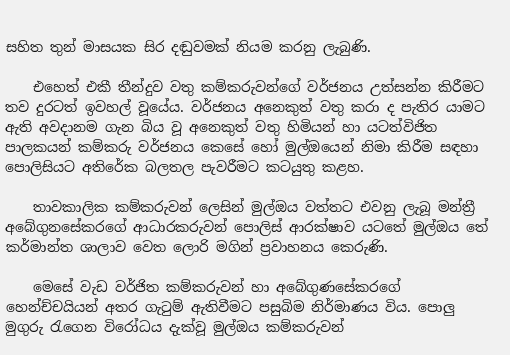සහිත තුන් මාසයක සිර දඬුවමක් නියම කරනු ලැබුණි.

    එහෙත් එකී තීන්දුව වතු කම්කරුවන්ගේ වර්ජනය උත්සන්න කිරීමට තව දුරටත් ඉවහල් වූයේය. වර්ජනය අනෙකුත් වතු කරා ද පැතිර යාමට ඇති අවදානම ගැන බිය වූ අනෙකුත් වතු හිමියන් හා යටත්විජිත පාලකයන් කම්කරු වර්ජනය කෙසේ හෝ මුල්ඔයෙන් නිමා කිරීම සඳහා පොලිසියට අතිරේක බලතල පැවරීමට කටයුතු කළහ.

    තාවකාලික කම්කරුවන් ලෙසින් මුල්ඔය වත්තට එවනු ලැබූ මන්ත්‍රී අබේගුනසේකරගේ ආධාරකරුවන් පොලිස් ආරක්ෂාව යටතේ මුල්ඔය තේ කර්මාන්ත ශාලාව වෙත ලොරි මගින් ප්‍රවාහනය කෙරුණි.

    මෙසේ වැඩ වර්ජිත කම්කරුවන් හා අබේගුණසේකරගේ හෙන්ච්චයියන් අතර ගැටුම් ඇතිවීමට පසුබිම නිර්මාණය විය. පොලු මුගුරු රැගෙන විරෝධය දැක්වූ මුල්ඔය කම්කරුවන්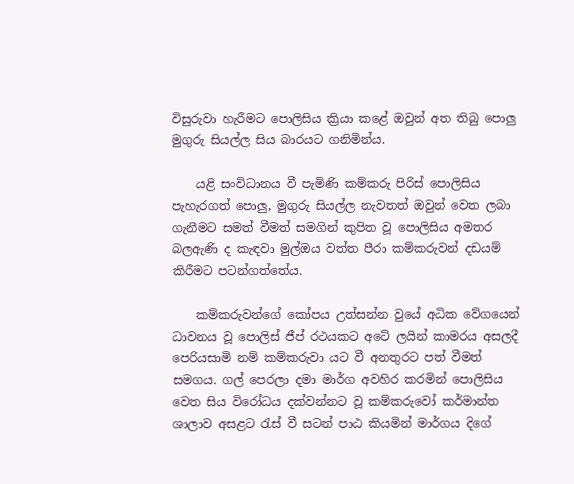විසුරුවා හැරීමට පොලිසිය ක්‍රියා කළේ ඔවුන් අත තිබු පොලු මුගුරු සියල්ල සිය බාරයට ගනිමින්ය.

    යළි සංවිධානය වී පැමිණි කම්කරු පිරිස් පොලිසිය පැහැරගත් පොලු, මුගුරු සියල්ල නැවතත් ඔවුන් වෙත ලබා ගැනීමට සමත් වීමත් සමගින් කුපිත වූ පොලිසිය අමතර බලඇණි ද කැඳවා මුල්ඔය වත්ත පීරා කම්කරුවන් දඩයම් කිරීමට පටන්ගත්තේය.

    කම්කරුවන්ගේ කෝපය උත්සන්න වුයේ අධික වේගයෙන් ධාවනය වූ පොලිස් ජීප් රථයකට අටේ ලයින් කාමරය අසලදී පෙරියසාමි නම් කම්කරුවා යට වී අනතුරට පත් වීමත් සමගය. ගල් පෙරලා දමා මාර්ග අවහිර කරමින් පොලිසිය වෙත සිය විරෝධය දක්වන්නට වූ කම්කරුවෝ කර්මාන්ත ශාලාව අසළට රැස් වී සටන් පාඨ කියමින් මාර්ගය දිගේ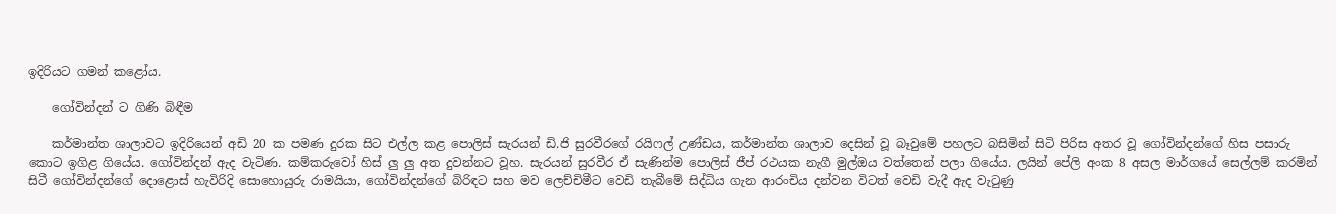ඉදිරියට ගමන් කළෝය.

    ගෝවින්දන් ට ගිණි බිඳීම

    කර්මාන්ත ශාලාවට ඉදිරියෙන් අඩි 20 ක පමණ දුරක සිට එල්ල කළ පොලිස් සැරයන් ඩි.ජි සුරවීරගේ රයිෆල් උණ්ඩය, කර්මාන්ත ශාලාව දෙසින් වූ බෑවුමේ පහලට බසිමින් සිටි පිරිස අතර වූ ගෝවින්දන්ගේ හිස පසාරු කොට ඉගිළ ගියේය. ගෝවින්දන් ඇද වැටිණ. කම්කරුවෝ හිස් ලු ලු අත දුවන්නට වූහ. සැරයන් සුරවීර ඒ සැණින්ම පොලිස් ජීප් රථයක නැගී මුල්ඔය වත්තෙන් පලා ගියේය. ලයින් පේලි අංක 8 අසල මාර්ගයේ සෙල්ලම් කරමින් සිටී ගෝවින්දන්ගේ දොළොස් හැවිරිදි සොහොයුරු රාමයියා, ගෝවින්දන්ගේ බිරිඳට සහ මව ලෙච්චිමීට වෙඩි තැබීමේ සිද්ධිය ගැන ආරංචිය දන්වන විටත් වෙඩි වැදී ඇද වැටුණු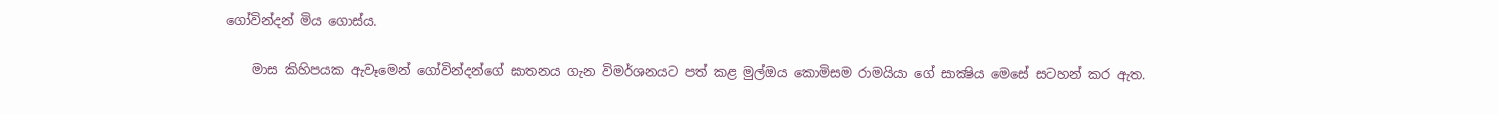ගෝවින්දන් මිය ගොස්ය.

    මාස කිහිපයක ඇවෑමෙන් ගෝවින්දන්ගේ ඝාතනය ගැන විමර්ශනයට පත් කළ මුල්ඔය කොමිසම රාමයියා ගේ සාක්‍ෂිය මෙසේ සටහන් කර ඇත.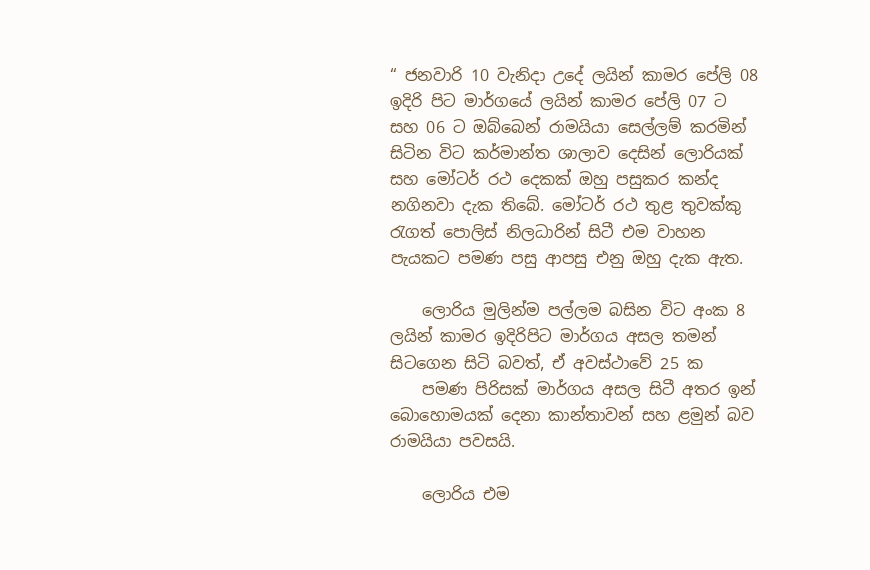“ ජනවාරි 10 වැනිදා උදේ ලයින් කාමර පේලි 08 ඉදිරි පිට මාර්ගයේ ලයින් කාමර පේලි 07 ට සහ 06 ට ඔබ්බෙන් රාමයියා සෙල්ලම් කරමින් සිටින විට කර්මාන්ත ශාලාව දෙසින් ලොරියක් සහ මෝටර් රථ දෙකක් ඔහු පසුකර කන්ද නගිනවා දැක තිබේ. මෝටර් රථ තුළ තුවක්කු රැගත් පොලිස් නිලධාරින් සිටී එම වාහන පැයකට පමණ පසු ආපසු එනු ඔහු දැක ඇත.

    ලොරිය මුලින්ම පල්ලම බසින විට අංක 8 ලයින් කාමර ඉදිරිපිට මාර්ගය අසල තමන් සිටගෙන සිටි බවත්, ඒ අවස්ථාවේ 25 ක
    පමණ පිරිසක් මාර්ගය අසල සිටී අතර ඉන් බොහොමයක් දෙනා කාන්තාවන් සහ ළමුන් බව රාමයියා පවසයි.

    ලොරිය එම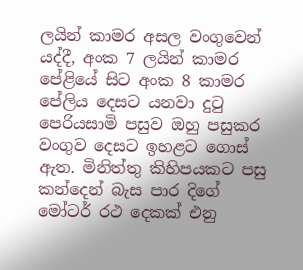ලයින් කාමර අසල වංගුවෙන් යද්දී, අංක 7 ලයින් කාමර පේළියේ සිට අංක 8 කාමර පේලිය දෙසට යනවා දුටු පෙරියසාමි පසුව ඔහු පසුකර වංගුව දෙසට ඉහළට ගොස් ඇත. මිනිත්තු කිහිපයකට පසු කන්දෙන් බැස පාර දිගේ මෝටර් රථ දෙකක් එනු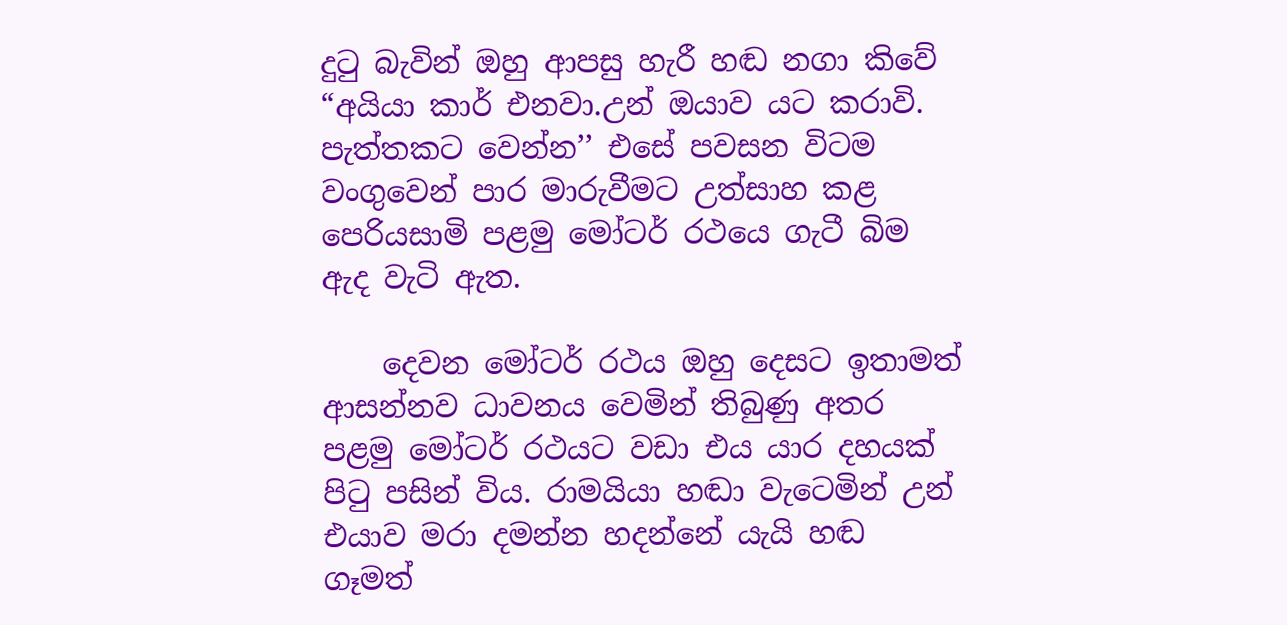දුටු බැවින් ඔහු ආපසු හැරී හඬ නගා කිවේ “අයියා කාර් එනවා.උන් ඔයාව යට කරාවි. පැත්තකට වෙන්න’’ එසේ පවසන විටම වංගුවෙන් පාර මාරුවීමට උත්සාහ කළ පෙරියසාමි පළමු මෝටර් රථයෙ ගැටී බිම ඇද වැටි ඇත.

    දෙවන මෝටර් රථය ඔහු දෙසට ඉතාමත් ආසන්නව ධාවනය වෙමින් තිබුණු අතර පළමු මෝටර් රථයට වඩා එය යාර දහයක් පිටු පසින් විය. රාමයියා හඬා වැටෙමින් උන් එයාව මරා දමන්න හදන්නේ යැයි හඬ ගෑමත්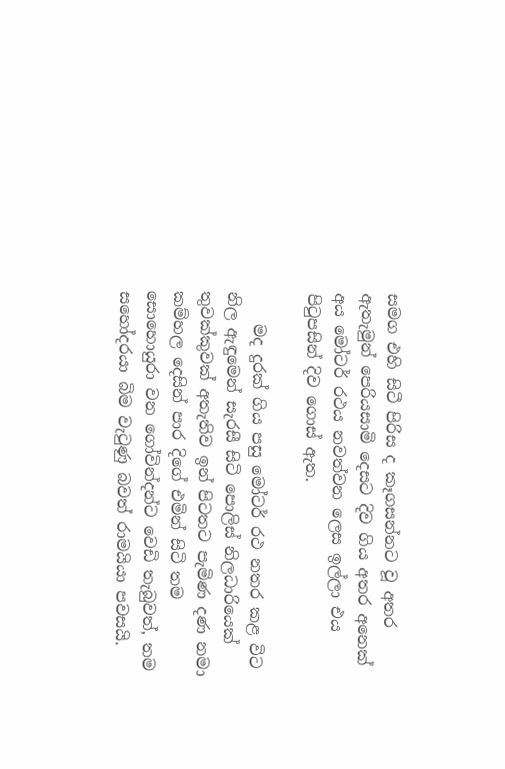සමග එහි සිටී පිරිස ද කෑගසන්නට වූ අතර ඇතැමුන් පෙරියසාමි දෙසට දිව ගිය අතර අනෙක් අය මෝටර් රථය නවත්වන ලෙස ඉල්ලා එය පිටුපසින් දිව ගොස් ඇත.

    මද දුරක් ගිය පසු මෝටර් රථ නතර කළ විට නිල ඇඳුමෙන් සැරසී සිටි පොලිස් නිලධාරියෙක් තුවක්කුවක් අතැතිව ඉන් පිටතට පැමිණ දණ නමා කම්හල දෙසින් පාර දිගේ එමින් සිටි තම සොහොයුරා වන ගෝවින්දන්ට වෙඩි තැබුවත්, තම සහෝදරයා බිම වැටුණු බවත් රාමයියා පවසයි.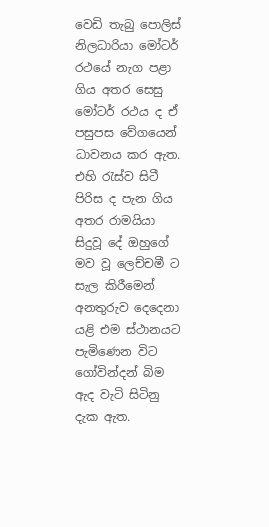වෙඩි තැබු පොලිස් නිලධාරියා මෝටර් රථයේ නැග පළා ගිය අතර සෙසු මෝටර් රථය ද ඒ පසුපස වේගයෙන් ධාවනය කර ඇත. එහි රැස්ව සිටී පිරිස ද පැන ගිය අතර රාමයියා සිදුවූ දේ ඔහුගේ මව වූ ලෙච්චමී ට සැල කිරීමෙන් අනතුරුව දෙදෙනා යළි එම ස්ථානයට පැමිණෙන විට ගෝවින්දන් බිම ඇද වැටි සිටිනු දැක ඇත.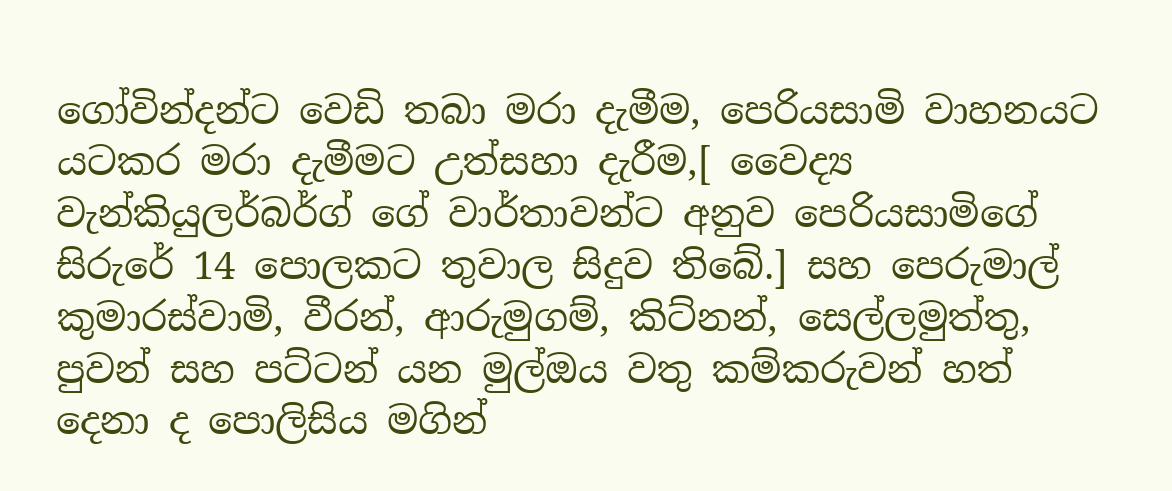ගෝවින්දන්ට වෙඩි තබා මරා දැමීම, පෙරියසාමි වාහනයට යටකර මරා දැමීමට උත්සහා දැරීම,[ වෛද්‍ය වැන්කියුලර්බර්ග් ගේ වාර්තාවන්ට අනුව පෙරියසාමිගේ සිරුරේ 14 පොලකට තුවාල සිදුව තිබේ.] සහ පෙරුමාල් කුමාරස්වාමි, වීරන්, ආරුමුගම්, කිට්නන්, සෙල්ලමුත්තු, පුවන් සහ පට්ටන් යන මුල්ඔය වතු කම්කරුවන් හත් දෙනා ද පොලිසිය මගින්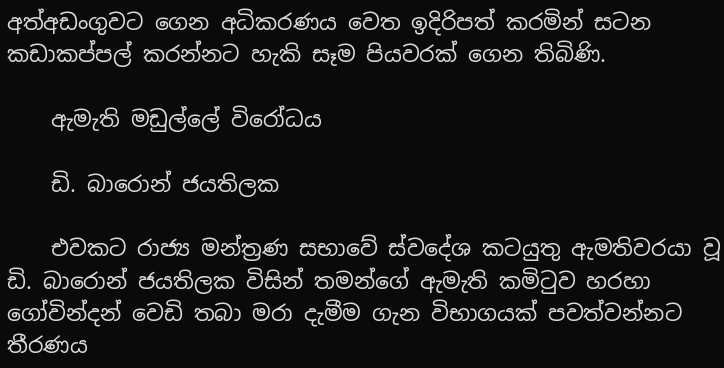අත්අඩංගුවට ගෙන අධිකරණය වෙත ඉදිරිපත් කරමින් සටන කඩාකප්පල් කරන්නට හැකි සෑම පියවරක් ගෙන තිබිණි.

    ඇමැති මඩුල්ලේ විරෝධය

    ඩි. බාරොන් ජයතිලක

    එවකට රාජ්‍ය මන්ත්‍රණ සභාවේ ස්වදේශ කටයුතු ඇමතිවරයා වූ ඩි. බාරොන් ජයතිලක විසින් තමන්ගේ ඇමැති කමිටුව හරහා ගෝවින්දන් වෙඩි තබා මරා දැමීම ගැන විභාගයක් පවත්වන්නට තීරණය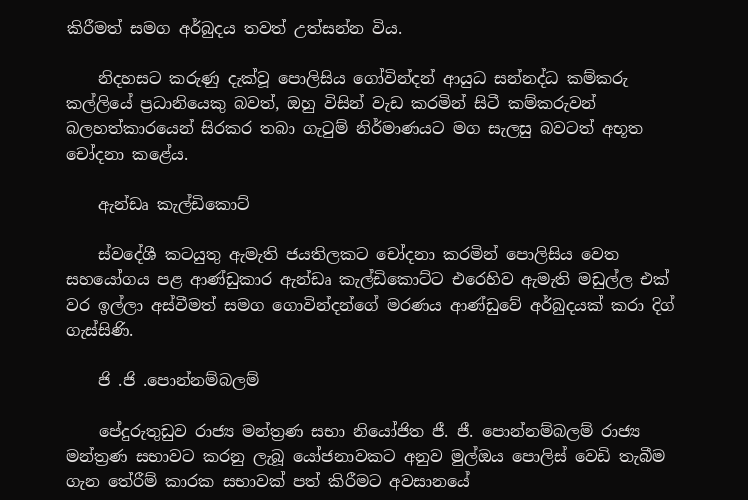කිරීමත් සමග අර්බුදය තවත් උත්සන්න විය.

    නිදහසට කරුණු දැක්වූ පොලිසිය ගෝවින්දන් ආයුධ සන්නද්ධ කම්කරු කල්ලියේ ප්‍රධානියෙකු බවත්, ඔහු විසින් වැඩ කරමින් සිටී කම්කරුවන් බලහත්කාරයෙන් සිරකර තබා ගැටුම් නිර්මාණයට මග සැලසු බවටත් අභූත චෝදනා කළේය.

    ඇන්ඩෘ කැල්ඩිකොට්

    ස්වදේශී කටයුතු ඇමැති ජයතිලකට චෝදනා කරමින් පොලිසිය වෙත සහයෝගය පළ ආණ්ඩුකාර ඇන්ඩෘ කැල්ඩිකොට්ට එරෙහිව ඇමැති මඩුල්ල එක් වර ඉල්ලා අස්වීමත් සමග ගොවින්දන්ගේ මරණය ආණ්ඩුවේ අර්බුදයක් කරා දිග් ගැස්සිණි.

    ජි .ජි .පොන්නම්බලම්

    පේදුරුතුඩුව රාජ්‍ය මන්ත්‍රණ සභා නියෝජිත ජී. ජී. පොන්නම්බලම් රාජ්‍ය මන්ත්‍රණ සභාවට කරනු ලැබූ යෝජනාවකට අනුව මුල්ඔය පොලිස් වෙඩි තැබීම ගැන තේරීම් කාරක සභාවක් පත් කිරීමට අවසානයේ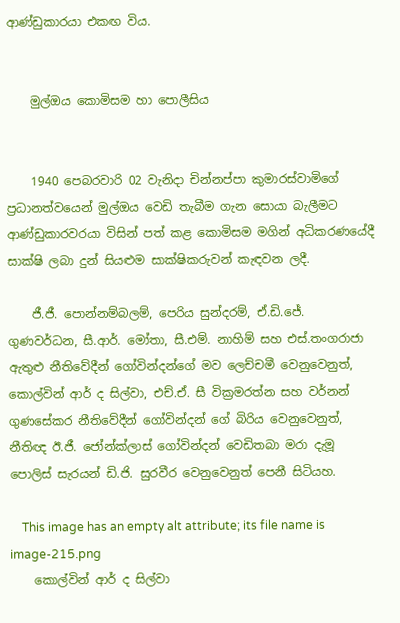ආණ්ඩුකාරයා එකඟ විය.


    මුල්ඔය කොමිසම හා පොලීසිය


    1940 පෙබරවාරි 02 වැනිදා චින්නප්පා කුමාරස්වාමිගේ ප්‍රධානත්වයෙන් මුල්ඔය වෙඩි තැබීම ගැන සොයා බැලීමට ආණ්ඩුකාරවරයා විසින් පත් කළ කොමිසම මගින් අධිකරණයේදී සාක්ෂි ලබා දුන් සියළුම සාක්ෂිකරුවන් කැඳවන ලදී.

    ජී.ජී. පොන්නම්බලම්, පෙරිය සුන්දරම්, ඒ.ඩි.ජේ. ගුණවර්ධන, සී.ආර්. මෝතා, සී.එම්. නාහිම් සහ එස්.තංගරාජා ඇතුළු නීතිවේදීන් ගෝවින්දන්ගේ මව ලෙච්චමී වෙනුවෙනුත්, කොල්වින් ආර් ද සිල්වා, එච්.ඒ. සී වික්‍රමරත්න සහ වර්නන් ගුණසේකර නීතිවේදීන් ගෝවින්දන් ගේ බිරිය වෙනුවෙනුත්, නීතිඥ ඊ.ජී. ජෝන්ක්ලාස් ගෝවින්දන් වෙඩිතබා මරා දැමූ පොලිස් සැරයන් ඩි.ජි. සුරවීර වෙනුවෙනුත් පෙනී සිටියහ.

    This image has an empty alt attribute; its file name is image-215.png
    කොල්වින් ආර් ද සිල්වා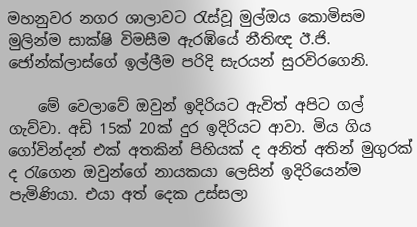මහනුවර නගර ශාලාවට රැස්වූ මුල්ඔය කොමිසම මුලින්ම සාක්ෂි විමසීම ඇරඹියේ නීතිඥ ඊ.ජි. ජෝන්ක්ලාස්ගේ ඉල්ලීම පරිදි සැරයන් සුරවිරගෙනි.

    මේ වෙලාවේ ඔවුන් ඉදිරියට ඇවිත් අපිට ගල් ගැව්වා. අඩි 15ක් 20ක් දුර ඉදිරියට ආවා. මිය ගිය ගෝවින්දන් එක් අතකින් පිහියක් ද අනිත් අතින් මුගුරක් ද රැගෙන ඔවුන්ගේ නායකයා ලෙසින් ඉදිරියෙන්ම පැමිණියා. එයා අත් දෙක උස්සලා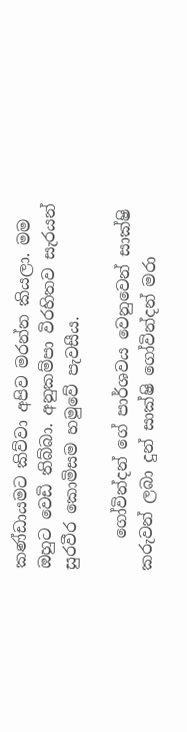කණ්ඩායමට කිව්වා අපිව මරන්න කියලා. මම ඔහුට වෙඩි තිබ්බා. අනුකම්පා විරහිතව සැරයන් සුරවීර කොමිසම හමුවේ පැවසීය.

    ගෝවින්දන් ගේ පාර්ශවය වෙනුවෙන් සාක්ෂි කරුවන් ලබා දුන් සාක්ෂි ගෝවින්දන් මරා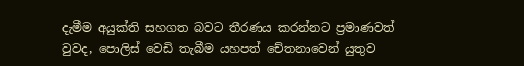දැමීම අයුක්ති සහගත බවට තීරණය කරන්නට ප්‍රමාණවත් වුවද, පොලිස් වෙඩි තැබීම යහපත් චේතනාවෙන් යුතුව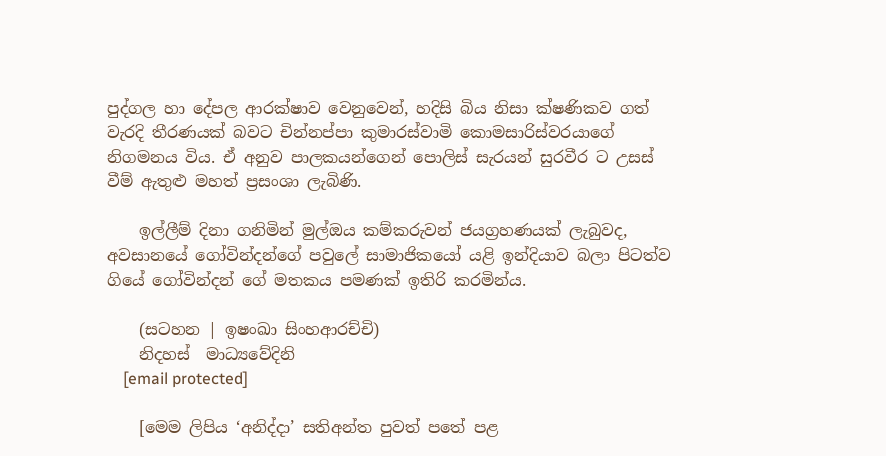පුද්ගල හා දේපල ආරක්ෂාව වෙනුවෙන්, හදිසි බිය නිසා ක්ෂණිකව ගත් වැරදි තීරණයක් බවට චින්නප්පා කුමාරස්වාමි කොමසාරිස්වරයාගේ නිගමනය විය. ඒ අනුව පාලකයන්ගෙන් පොලිස් සැරයන් සුරවීර ට උසස් වීම් ඇතුළු මහත් ප්‍රසංශා ලැබිණි.

    ඉල්ලීම් දිනා ගනිමින් මුල්ඔය කම්කරුවන් ජයග්‍රහණයක් ලැබුවද, අවසානයේ ගෝවින්දන්ගේ පවුලේ සාමාජිකයෝ යළි ඉන්දියාව බලා පිටත්ව ගියේ ගෝවින්දන් ගේ මතකය පමණක් ඉතිරි කරමින්ය.

    (සටහන | ඉෂංඛා සිංහආරච්චි)
    නිදහස්  මාධ්‍යවේදිනි
    [email protected]

    [මෙම ලිපිය ‘අනිද්දා’ සතිඅන්ත පුවත් පතේ පළ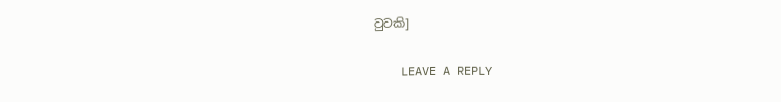වුවකි]

    LEAVE A REPLY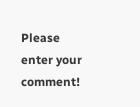Please enter your comment!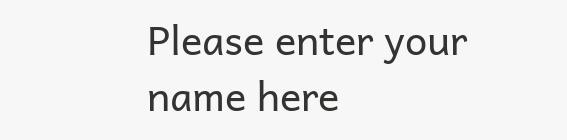Please enter your name here